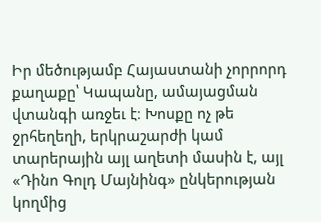Իր մեծությամբ Հայաստանի չորրորդ քաղաքը՝ Կապանը, ամայացման վտանգի առջեւ է։ Խոսքը ոչ թե ջրհեղեղի, երկրաշարժի կամ տարերային այլ աղետի մասին է, այլ «Դինո Գոլդ Մայնինգ» ընկերության կողմից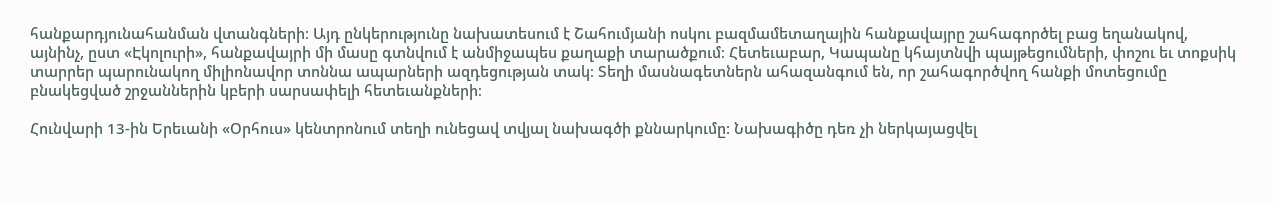հանքարդյունահանման վտանգների։ Այդ ընկերությունը նախատեսում է Շահումյանի ոսկու բազմամետաղային հանքավայրը շահագործել բաց եղանակով, այնինչ, ըստ «Էկոլուրի», հանքավայրի մի մասը գտնվում է անմիջապես քաղաքի տարածքում։ Հետեւաբար, Կապանը կհայտնվի պայթեցումների, փոշու եւ տոքսիկ տարրեր պարունակող միլիոնավոր տոննա ապարների ազդեցության տակ։ Տեղի մասնագետներն ահազանգում են, որ շահագործվող հանքի մոտեցումը բնակեցված շրջաններին կբերի սարսափելի հետեւանքների։

Հունվարի 13-ին Երեւանի «Օրհուս» կենտրոնում տեղի ունեցավ տվյալ նախագծի քննարկումը: Նախագիծը դեռ չի ներկայացվել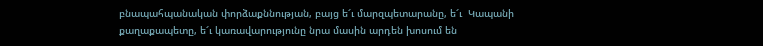բնապահպանական փորձաքննության, բայց ե՜ւ մարզպետարանը, ե՜ւ  Կապանի քաղաքապետը, ե՜ւ կառավարությունը նրա մասին արդեն խոսում են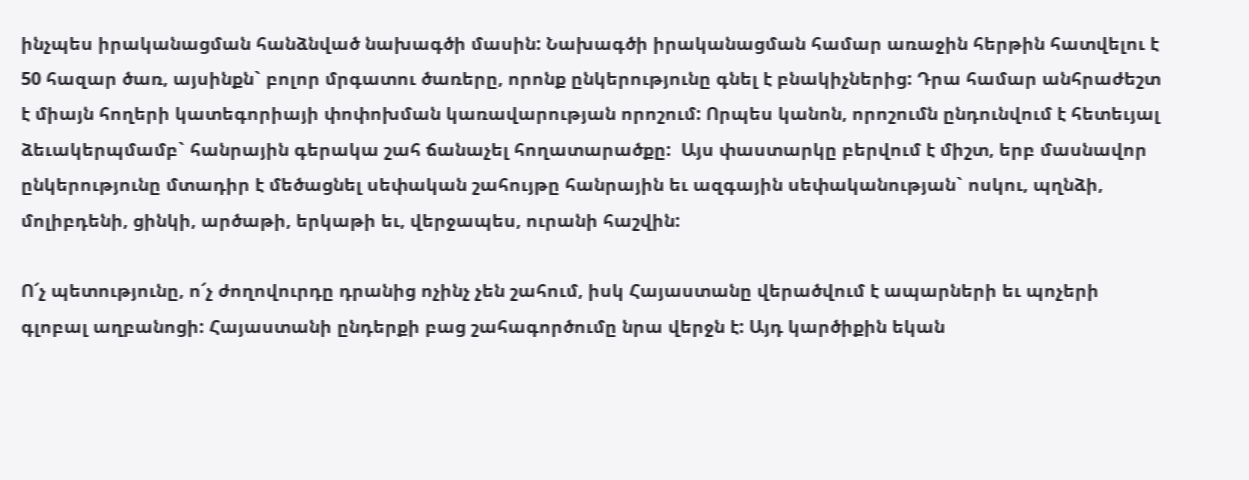ինչպես իրականացման հանձնված նախագծի մասին: Նախագծի իրականացման համար առաջին հերթին հատվելու է 50 հազար ծառ, այսինքն` բոլոր մրգատու ծառերը, որոնք ընկերությունը գնել է բնակիչներից: Դրա համար անհրաժեշտ է միայն հողերի կատեգորիայի փոփոխման կառավարության որոշում: Որպես կանոն, որոշումն ընդունվում է հետեւյալ ձեւակերպմամբ` հանրային գերակա շահ ճանաչել հողատարածքը:  Այս փաստարկը բերվում է միշտ, երբ մասնավոր ընկերությունը մտադիր է մեծացնել սեփական շահույթը հանրային եւ ազգային սեփականության` ոսկու, պղնձի, մոլիբդենի, ցինկի, արծաթի, երկաթի եւ, վերջապես, ուրանի հաշվին:

Ո՜չ պետությունը, ո՜չ ժողովուրդը դրանից ոչինչ չեն շահում, իսկ Հայաստանը վերածվում է ապարների եւ պոչերի գլոբալ աղբանոցի: Հայաստանի ընդերքի բաց շահագործումը նրա վերջն է: Այդ կարծիքին եկան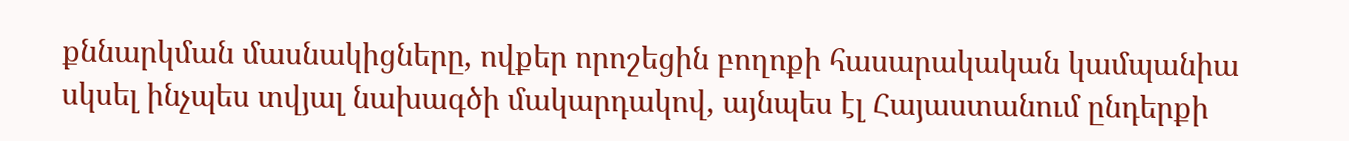քննարկման մասնակիցները, ովքեր որոշեցին բողոքի հասարակական կամպանիա սկսել ինչպես տվյալ նախագծի մակարդակով, այնպես էլ Հայաստանում ընդերքի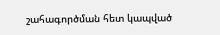շահագործման հետ կապված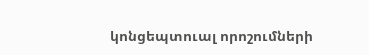կոնցեպտուալ որոշումների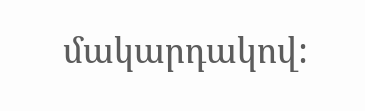մակարդակով: